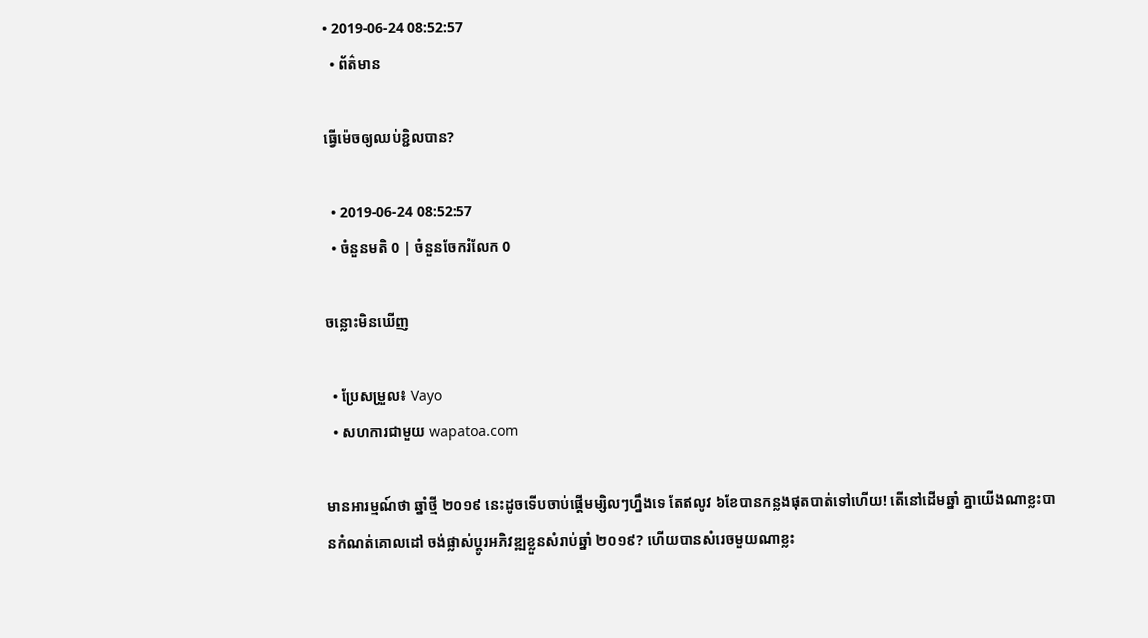• 2019-06-24 08:52:57
  • ព័ត៌មាន

ធ្វើម៉េចឲ្យឈប់ខ្ជិលបាន?

  • 2019-06-24 08:52:57
  • ចំនួនមតិ 0 | ចំនួនចែករំលែក 0

ចន្លោះមិនឃើញ

  • ប្រែសម្រួល៖ Vayo
  • សហការជាមួយ wapatoa.com

មានអារម្មណ៍ថា ឆ្នាំថ្មី ២០១៩ នេះដូចទើបចាប់ផ្តើមម្សិលៗហ្នឹងទេ តែឥលូវ ៦ខែបានកន្លងផុតបាត់ទៅហើយ! តើនៅដើមឆ្នាំ គ្នាយើងណាខ្លះបានកំណត់គោលដៅ ចង់ផ្លាស់ប្តូរអភិវឌ្ឍខ្លួនសំរាប់ឆ្នាំ ២០១៩? ហើយបានសំរេចមួយណាខ្លះ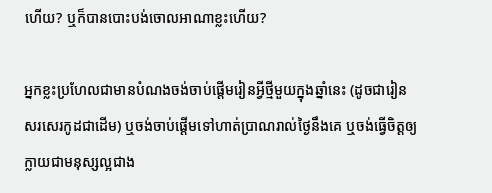ហើយ? ឬក៏បានបោះបង់ចោលអាណាខ្លះហើយ?

អ្នកខ្លះប្រហែលជាមានបំណងចង់ចាប់ផ្តើមរៀនអ្វីថ្មីមួយក្នុងឆ្នាំនេះ (ដូចជារៀនសរសេរកូដជាដើម) ឬចង់ចាប់ផ្តើមទៅហាត់ប្រាណរាល់ថ្ងៃនឹងគេ ឬចង់ធ្វើចិត្តឲ្យក្លាយជាមនុស្សល្អជាង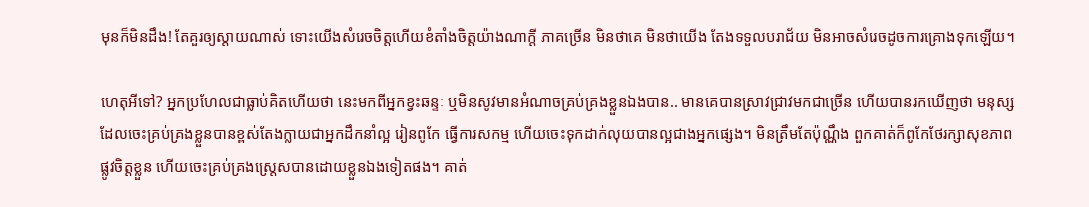មុនក៏មិនដឹង! តែគួរឲ្យស្តាយណាស់ ទោះយើងសំរេចចិត្តហើយខំតាំងចិត្តយ៉ាងណាក្តី ភាគច្រើន មិនថាគេ មិនថាយើង តែងទទួលបរាជ័យ មិនអាចសំរេចដូចការគ្រោងទុកឡើយ។

ហេតុអីទៅ? អ្នកប្រហែលជាធ្លាប់គិតហើយថា នេះមកពីអ្នកខ្វះឆន្ទៈ ឬមិនសូវមានអំណាចគ្រប់គ្រងខ្លួនឯងបាន.. មានគេបានស្រាវជ្រាវមកជាច្រើន ហើយបានរកឃើញថា មនុស្សដែលចេះគ្រប់គ្រងខ្លួនបានខ្ពស់តែងក្លាយជាអ្នកដឹកនាំល្អ រៀនពូកែ ធ្វើការសកម្ម ហើយចេះទុកដាក់លុយបានល្អជាងអ្នកផ្សេង។ មិនត្រឹមតែប៉ុណ្ណឹង ពួកគាត់ក៏ពូកែថែរក្សាសុខភាពផ្លូវចិត្តខ្លួន ហើយចេះគ្រប់គ្រងស្ត្រេសបានដោយខ្លួនឯងទៀតផង។ គាត់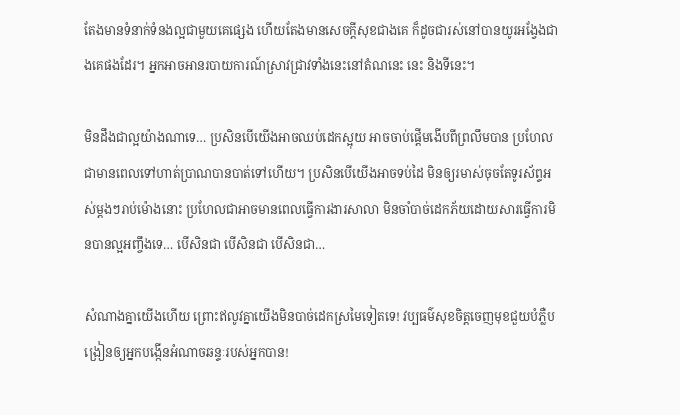តែងមានទំនាក់ទំនងល្អជាមួយគេផ្សេង ហើយតែងមានសេចក្តីសុខជាងគេ ក៏ដូចជារស់នៅបានយូរអង្វែងជាងគេផងដែរ។ អ្នកអាចអានរបាយការណ៍ស្រាវជ្រាវទាំងនេះនៅតំណនេះ នេះ និងទីនេះ។

មិនដឹងជាល្អយ៉ាងណាទេ… ប្រសិនបើយើងអាចឈប់ដេកស្អុយ អាចចាប់ផ្តើមងើបពីព្រលឹមបាន ប្រហែលជាមានពេលទៅហាត់ប្រាណបានបាត់ទៅហើយ។ ប្រសិនបើយើងអាចទប់ដៃ មិនឲ្យរមាស់ចុចតែទូរស័ព្ទអស់ម្តងៗរាប់ម៉ោងនោះ ប្រហែលជាអាចមានពេលធ្វើការងារសាលា មិនចាំបាច់ដេកភ័យដោយសារធ្វើការមិនបានល្អអញ្ចឹងទេ… បើសិនជា បើសិនជា បើសិនជា…

សំណាងគ្នាយើងហើយ ព្រោះឥលូវគ្នាយើងមិនបាច់ដេកស្រមៃទៀតទេ! វប្បធម៌សុខចិត្តចេញមុខជួយបំភ្លឺបង្រៀនឲ្យអ្នកបង្កើនអំណាចឆន្ទៈរបស់អ្នកបាន!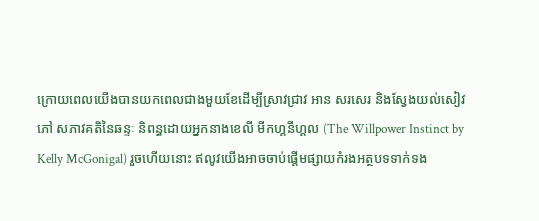ក្រោយពេលយើងបានយកពេលជាងមួយខែដើម្បីស្រាវជ្រាវ អាន សរសេរ និងស្វែងយល់សៀវភៅ សភាវគតិនៃឆន្ទៈ និពន្ធដោយអ្នកនាងខេលី មីកហ្គនីហ្គល (The Willpower Instinct by Kelly McGonigal) រួចហើយនោះ ឥលូវយើងអាចចាប់ផ្តើមផ្សាយកំរងអត្ថបទទាក់ទង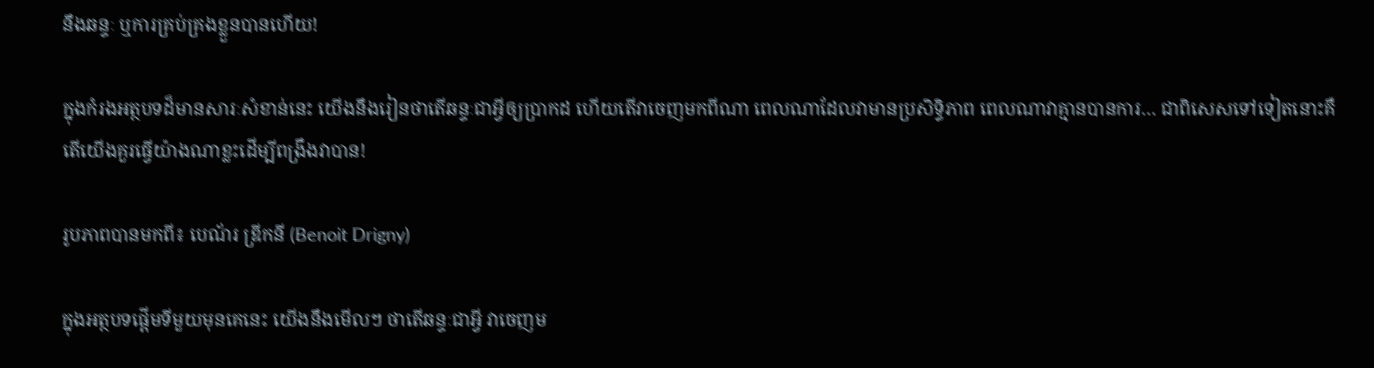នឹងឆន្ទៈ ឬការគ្រប់គ្រងខ្លួនបានហើយ!

ក្នុងកំរងអត្ថបទដ៏មានសារៈសំខាន់នេះ យើងនឹងរៀនថាតើឆន្ទៈជាអ្វីឲ្យប្រាកដ ហើយតើវាចេញមកពីណា ពេលណាដែលវាមានប្រសិទ្ធិភាព ពេលណាវាគ្មានបានការ… ជាពិសេសទៅទៀតនោះគឺ តើយើងគួរធ្វើយ៉ាងណាខ្លះដើម្បីពង្រឹងវាបាន!

រូបភាពបានមកពី៖ បេណ័រ ឌ្រីកនី (Benoit Drigny)

ក្នុងអត្ថបទផ្តើមទីមួយមុនគេនេះ យើងនឹងមើលៗ ថាតើឆន្ទៈជាអ្វី វាចេញម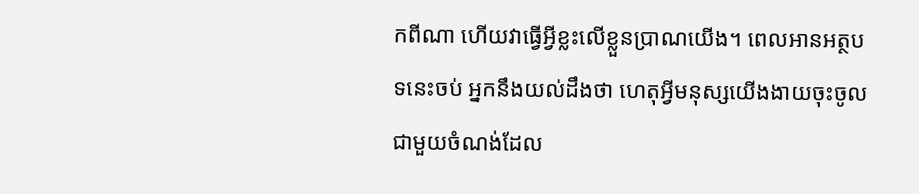កពីណា ហើយវាធ្វើអ្វីខ្លះលើខ្លួនប្រាណយើង។ ពេលអានអត្ថបទនេះចប់ អ្នកនឹងយល់ដឹងថា ហេតុអ្វីមនុស្សយើងងាយចុះចូលជាមួយចំណង់ដែល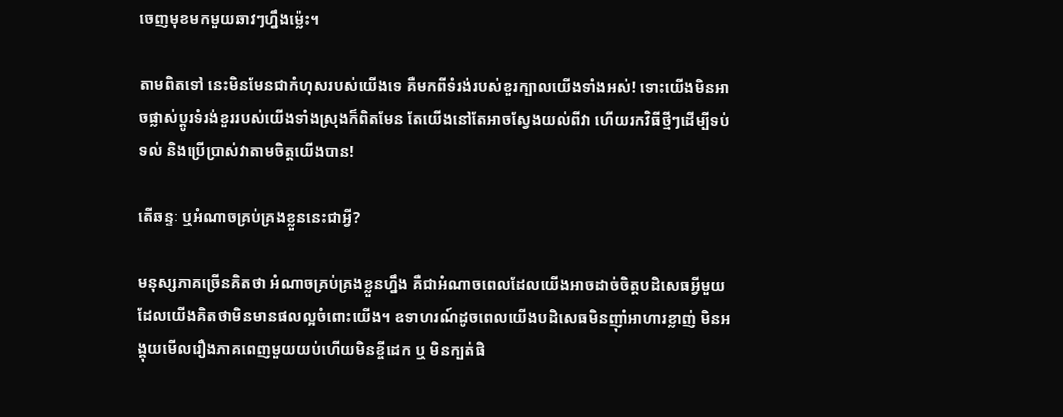ចេញមុខមកមួយឆាវៗហ្នឹងម៉្លេះ។

តាមពិតទៅ នេះមិនមែនជាកំហុសរបស់យើងទេ គឺមកពីទំរង់របស់ខួរក្បាលយើងទាំងអស់! ទោះយើងមិនអាចផ្លាស់ប្តូរទំរង់ខួររបស់យើងទាំងស្រុងក៏ពិតមែន តែយើងនៅតែអាចស្វែងយល់ពីវា ហើយរកវិធីថ្មីៗដើម្បីទប់ទល់ និងប្រើប្រាស់វាតាមចិត្តយើងបាន!

តើឆន្ទៈ ឬអំណាចគ្រប់គ្រងខ្លួននេះជាអ្វី?

មនុស្សភាគច្រើនគិតថា អំណាចគ្រប់គ្រងខ្លួនហ្នឹង គឺជាអំណាចពេលដែលយើងអាចដាច់ចិត្តបដិសេធអ្វីមួយដែលយើងគិតថាមិនមានផលល្អចំពោះយើង។ ឧទាហរណ៍ដូចពេលយើងបដិសេធមិនញ៉ាំអាហារខ្លាញ់ មិនអង្គុយមើលរឿងភាគពេញមួយយប់ហើយមិនខ្ចីដេក ឬ មិនក្បត់ផិ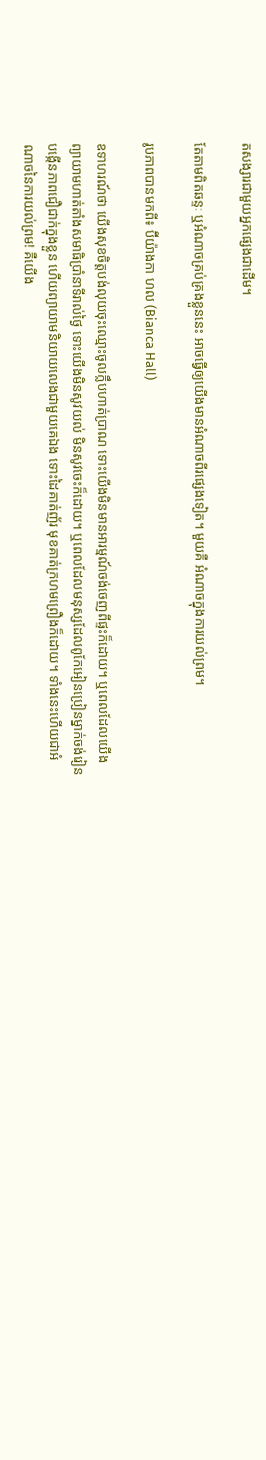តសង្សារជាមួយអ្នកផ្សេងជាដើម។

តែតាមពិតឆន្ទៈ ឬអំណាចគ្រប់គ្រងខ្លួននេះ អាចធ្វើឲ្យយើងមានអំណាចពីរផ្សេងទៀត។ មួយគឺ អំណាចក្នុងការយល់ព្រម។

រូបភាពបានមកពី៖ ប៊ីយ៉ាងកា ហល (Bianca Hall)

ឧទាហរណ៍ថា យើងសុខចិត្តបង់លុយចុះឈ្មោះចូលក្លឹបហាត់ប្រាណ ទោះយើងមិនមានអារម្មណ៍ចង់ចេញពីផ្ទះក៏ដោយ។ ឬពេលដែលយើងព្យាយាមហាត់តាំងសមាធិប្រាំនាទីរាល់ថ្ងៃ ទោះយើងមិនសូវយល់ មិនសូវចេះក៏ដោយ។ ឬពេលដែលមនុស្សដែលពូកែអៀនប្រៀនម្នាក់ចង់រៀនបង្កើនភាពជឿជាក់ក្នុងខ្លួន ហើយព្យាយាមនិយាយលេងជាមួយគេឯង ទោះដៃគាត់ញ័រ មុខគាត់ក្រហមព្រឿងក៏ដោយ។ ទាំងនេះហើយជាអំណាចនៃការយល់ព្រម! គឺយើង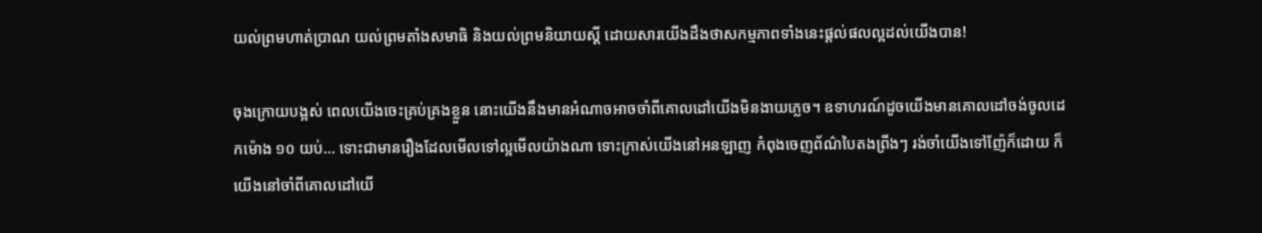យល់ព្រមហាត់ប្រាណ យល់ព្រមតាំងសមាធិ និងយល់ព្រមនិយាយស្តី ដោយសារយើងដឹងថាសកម្មភាពទាំងនេះផ្តល់ផលល្អដល់យើងបាន!

ចុងក្រោយបង្អស់ ពេលយើងចេះគ្រប់គ្រងខ្លួន នោះយើងនឹងមានអំណាចអាចចាំពីគោលដៅយើងមិនងាយភ្លេច។ ឧទាហរណ៍ដូចយើងមានគោលដៅចង់ចូលដេកម៉ោង ១០ យប់… ទោះជាមានរឿងដែលមើលទៅល្អមើលយ៉ាងណា ទោះក្រាស់យើងនៅអនឡាញ កំពុងចេញព័ណ៌បៃតងព្រីងៗ រង់ចាំយើងទៅញ៉ែក៏ដោយ ក៏យើងនៅចាំពីគោលដៅយើ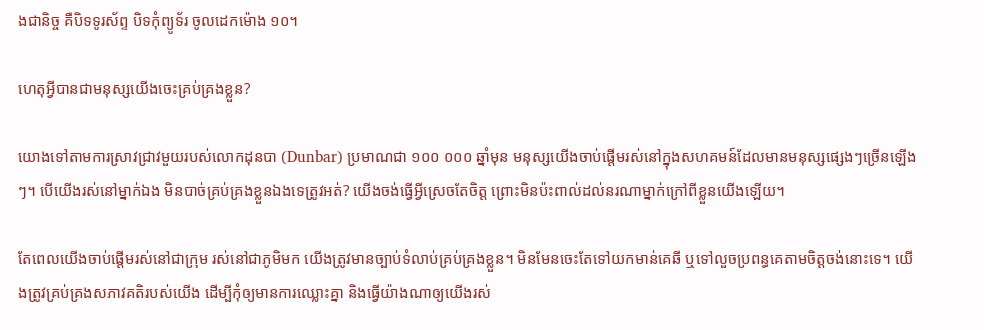ងជានិច្ច គឺបិទទូរស័ព្ទ បិទកុំព្យូទ័រ ចូលដេកម៉ោង ១០។

ហេតុអ្វីបានជាមនុស្សយើងចេះគ្រប់គ្រងខ្លួន?

យោងទៅតាមការស្រាវជ្រាវមួយរបស់លោកដុនបា (Dunbar) ប្រមាណជា ១០០ ០០០ ឆ្នាំមុន មនុស្សយើងចាប់ផ្តើមរស់នៅក្នុងសហគមន៍ដែលមានមនុស្សផ្សេងៗច្រើនឡើងៗ។ បើយើងរស់នៅម្នាក់ឯង មិនបាច់គ្រប់គ្រងខ្លួនឯងទេត្រូវអត់? យើងចង់ធ្វើអ្វីស្រេចតែចិត្ត ព្រោះមិនប៉ះពាល់ដល់នរណាម្នាក់ក្រៅពីខ្លួនយើងឡើយ។

តែពេលយើងចាប់ផ្តើមរស់នៅជាក្រុម រស់នៅជាភូមិមក យើងត្រូវមានច្បាប់ទំលាប់គ្រប់គ្រងខ្លួន។ មិនមែនចេះតែទៅយកមាន់គេឆី ឬទៅលួចប្រពន្ធគេតាមចិត្តចង់នោះទេ។ យើងត្រូវគ្រប់គ្រងសភាវគតិរបស់យើង ដើម្បីកុំឲ្យមានការឈ្លោះគ្នា និងធ្វើយ៉ាងណាឲ្យយើងរស់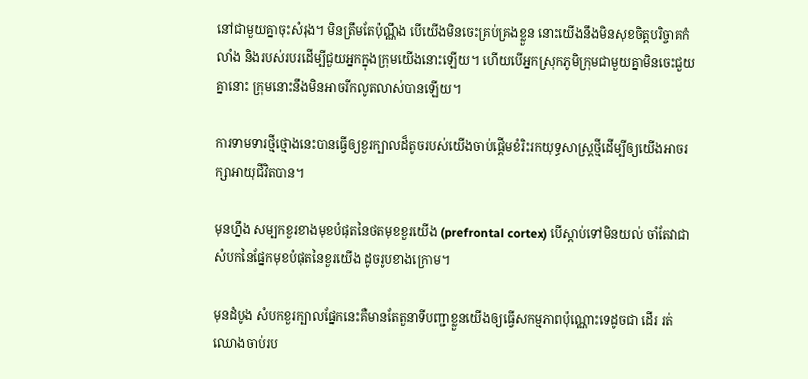នៅជាមួយគ្នាចុះសំរុង។ មិនត្រឹមតែប៉ុណ្ណឹង បើយើងមិនចេះគ្រប់គ្រងខ្លួន នោះយើងនឹងមិនសុខចិត្តបរិច្ចាគកំលាំង និងរបស់របរដើម្បីជួយអ្នកក្នុងក្រុមយើងនោះឡើយ។ ហើយបើអ្នកស្រុកភូមិក្រុមជាមួយគ្នាមិនចេះជួយគ្នានោះ ក្រុមនោះនឹងមិនអាចរីកលូតលាស់បានឡើយ។

ការទាមទារថ្មីថ្មោងនេះបានធ្វើឲ្យខួរក្បាលដ៏តូចរបស់យើងចាប់ផ្តើមខំរិះរកយុទ្ធសាស្ត្រថ្មីដើម្បីឲ្យយើងអាចរក្សាអាយុជីវិតបាន។

មុនហ្នឹង សម្បកខួរខាងមុខបំផុតនៃថតមុខខួរយើង (prefrontal cortex) បើស្តាប់ទៅមិនយល់ ចាំតែវាជាសំបកនៃផ្នែកមុខបំផុតនៃខួរយើង ដូចរូបខាងក្រោម។

មុនដំបូង សំបកខួរក្បាលផ្នែកនេះគឺមានតែតួនាទីបញ្ជាខ្លួនយើងឲ្យធ្វើសកម្មភាពប៉ុណ្ណោះទេដូចជា ដើរ រត់ ឈោងចាប់រប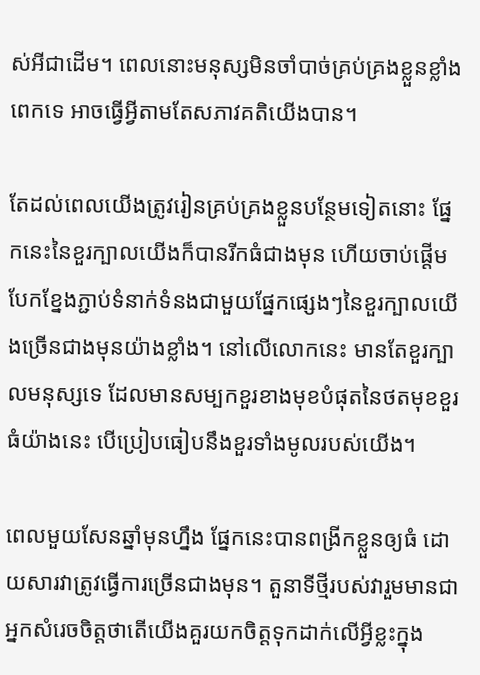ស់អីជាដើម។ ពេលនោះមនុស្សមិនចាំបាច់គ្រប់គ្រងខ្លួនខ្លាំងពេកទេ អាចធ្វើអ្វីតាមតែសភាវគតិយើងបាន។

តែដល់ពេលយើងត្រូវរៀនគ្រប់គ្រងខ្លួនបន្ថែមទៀតនោះ ផ្នែកនេះនៃខួរក្បាលយើងក៏បានរីកធំជាងមុន ហើយចាប់ផ្តើមបែកខ្នែងភ្ជាប់ទំនាក់ទំនងជាមួយផ្នែកផ្សេងៗនៃខួរក្បាលយើងច្រើនជាងមុនយ៉ាងខ្លាំង។ នៅលើលោកនេះ មានតែខួរក្បាលមនុស្សទេ ដែលមានសម្បកខួរខាងមុខបំផុតនៃថតមុខខួរ ធំយ៉ាងនេះ បើប្រៀបធៀបនឹងខួរទាំងមូលរបស់យើង។

ពេលមួយសែនឆ្នាំមុនហ្នឹង ផ្នែកនេះបានពង្រីកខ្លួនឲ្យធំ ដោយសារវាត្រូវធ្វើការច្រើនជាងមុន។ តួនាទីថ្មីរបស់វារួមមានជាអ្នកសំរេចចិត្តថាតើយើងគួរយកចិត្តទុកដាក់លើអ្វីខ្លះក្នុង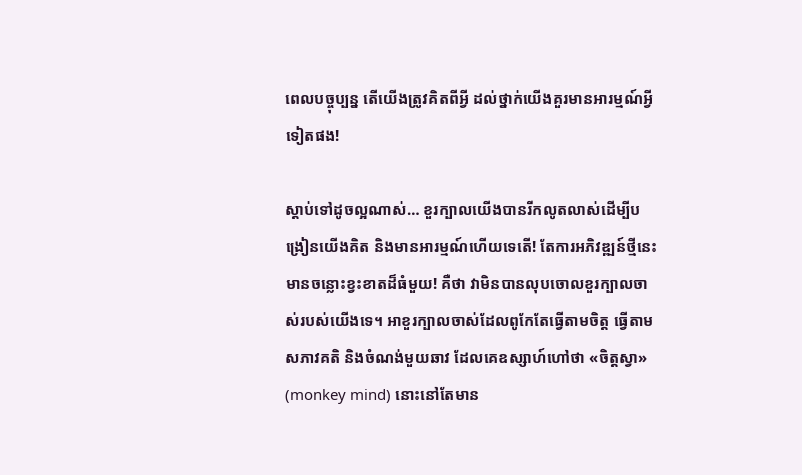ពេលបច្ចុប្បន្ន តើយើងត្រូវគិតពីអ្វី ដល់ថ្នាក់យើងគួរមានអារម្មណ៍អ្វីទៀតផង!

ស្តាប់ទៅដូចល្អណាស់… ខួរក្បាលយើងបានរីកលូតលាស់ដើម្បីបង្រៀនយើងគិត និងមានអារម្មណ៍ហើយទេតើ! តែការអភិវឌ្ឍន៍ថ្មីនេះមានចន្លោះខ្វះខាតដ៏ធំមួយ! គឺថា វាមិនបានលុបចោលខួរក្បាលចាស់របស់យើងទេ។ អាខួរក្បាលចាស់ដែលពូកែតែធ្វើតាមចិត្ត ធ្វើតាមសភាវគតិ និងចំណង់មួយឆាវ ដែលគេឧស្សាហ៍ហៅថា «ចិត្តស្វា» (monkey mind) នោះនៅតែមាន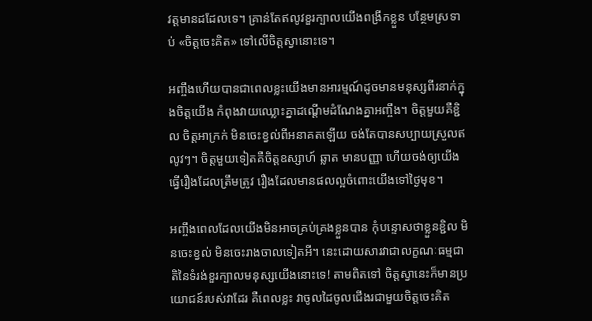វត្តមានដដែលទេ។ គ្រាន់តែឥលូវខួរក្បាលយើងពង្រីកខ្លួន បន្ថែមស្រទាប់ «ចិត្តចេះគិត» ទៅលើចិត្តស្វានោះទេ។

អញ្ចឹងហើយបានជាពេលខ្លះយើងមានអារម្មណ៍ដូចមានមនុស្សពីរនាក់ក្នុងចិត្តយើង កំពុងវាយឈ្លោះគ្នាដណ្តើមដំណែងគ្នាអញ្ចឹង។ ចិត្តមួយគឺខ្ជិល ចិត្តអាក្រក់ មិនចេះខ្វល់ពីអនាគតឡើយ ចង់តែបានសប្បាយស្រួលឥលូវៗ។ ចិត្តមួយទៀតគឺចិត្តឧស្សាហ៍ ឆ្លាត មានបញ្ញា ហើយចង់ឲ្យយើងធ្វើរឿងដែលត្រឹមត្រូវ រឿងដែលមានផលល្អចំពោះយើងទៅថ្ងៃមុខ។

អញ្ចឹងពេលដែលយើងមិនអាចគ្រប់គ្រងខ្លួនបាន កុំបន្ទោសថាខ្លួនខ្ជិល មិនចេះខ្វល់ មិនចេះរាងចាលទៀតអី។ នេះដោយសារវាជាលក្ខណៈធម្មជាតិនៃទំរង់ខួរក្បាលមនុស្សយើងនោះទេ! តាមពិតទៅ ចិត្តស្វានេះក៏មានប្រយោជន៍របស់វាដែរ គឺពេលខ្លះ វាចូលដៃចូលជើងរជាមួយចិត្តចេះគិត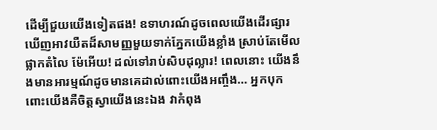ដើម្បីជួយយើងទៀតផង! ឧទាហរណ៍ដូចពេលយើងដើរផ្សារ ឃើញអាវយឺតដ៏សាមញ្ញមួយទាក់ភ្នែកយើងខ្លាំង ស្រាប់តែមើល ផ្លាកតំលៃ ម៉ែអើយ! ដល់ទៅរាប់សិបដុល្លារ! ពេលនោះ យើងនឹងមានអារម្មណ៍ដូចមានគេដាល់ពោះយើងអញ្ចឹង… អ្នកបុកពោះយើងគឺចិត្តស្វាយើងនេះឯង វាកំពុង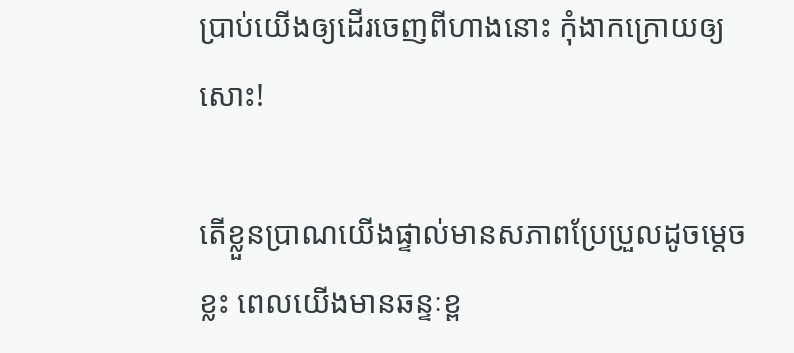ប្រាប់យើងឲ្យដើរចេញពីហាងនោះ កុំងាកក្រោយឲ្យសោះ!

តើខ្លួនប្រាណយើងផ្ទាល់មានសភាពប្រែប្រួលដូចម្តេចខ្លះ ពេលយើងមានឆន្ទៈខ្ព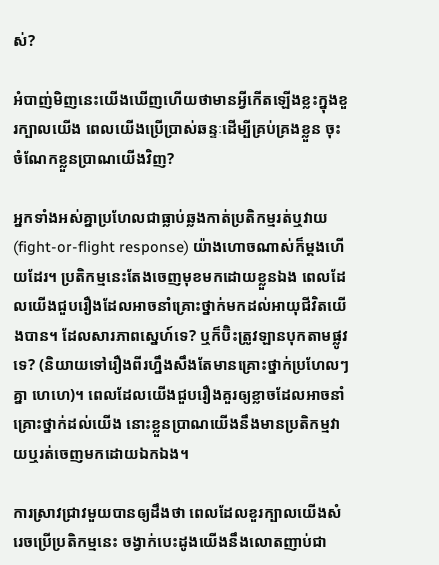ស់?

អំបាញ់មិញនេះយើងឃើញហើយថាមានអ្វីកើតឡើងខ្លះក្នុងខួរក្បាលយើង ពេលយើងប្រើប្រាស់ឆន្ទៈដើម្បីគ្រប់គ្រងខ្លួន ចុះចំណែកខ្លួនប្រាណយើងវិញ?

អ្នកទាំងអស់គ្នាប្រហែលជាធ្លាប់ឆ្លងកាត់ប្រតិកម្មរត់ឬវាយ (fight-or-flight response) យ៉ាងហោចណាស់ក៏ម្តងហើយដែរ។ ប្រតិកម្មនេះតែងចេញមុខមកដោយខ្លួនឯង ពេលដែលយើងជួបរឿងដែលអាចនាំគ្រោះថ្នាក់មកដល់អាយុជីវិតយើងបាន។ ដែលសារភាពស្នេហ៍ទេ? ឬក៏ប៊ិះត្រូវឡានបុកតាមផ្លូវទេ? (និយាយទៅរឿងពីរហ្នឹងសឹងតែមានគ្រោះថ្នាក់ប្រហែលៗគ្នា ហេហេ)។ ពេលដែលយើងជួបរឿងគួរឲ្យខ្លាចដែលអាចនាំគ្រោះថ្នាក់ដល់យើង នោះខ្លួនប្រាណយើងនឹងមានប្រតិកម្មវាយឬរត់ចេញមកដោយឯកឯង។

ការស្រាវជ្រាវមួយបានឲ្យដឹងថា ពេលដែលខួរក្បាលយើងសំរេចប្រើប្រតិកម្មនេះ ចង្វាក់បេះដូងយើងនឹងលោតញាប់ជា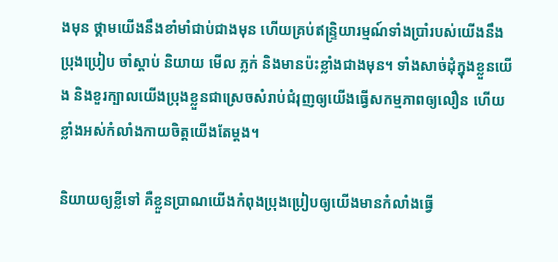ងមុន ថ្គាមយើងនឹងខាំមាំជាប់ជាងមុន ហើយគ្រប់ឥន្ទ្រិយារម្មណ៍ទាំងប្រាំរបស់យើងនឹងប្រុងប្រៀប ចាំស្តាប់ និយាយ មើល ភ្លក់ និងមានប៉ះខ្លាំងជាងមុន។ ទាំងសាច់ដុំក្នុងខ្លួនយើង និងខួរក្បាលយើងប្រុងខ្លួនជាស្រេចសំរាប់ជំរុញឲ្យយើងធ្វើសកម្មភាពឲ្យលឿន ហើយខ្លាំងអស់កំលាំងកាយចិត្តយើងតែម្តង។

និយាយឲ្យខ្លីទៅ គឺខ្លួនប្រាណយើងកំពុងប្រុងប្រៀបឲ្យយើងមានកំលាំងធ្វើ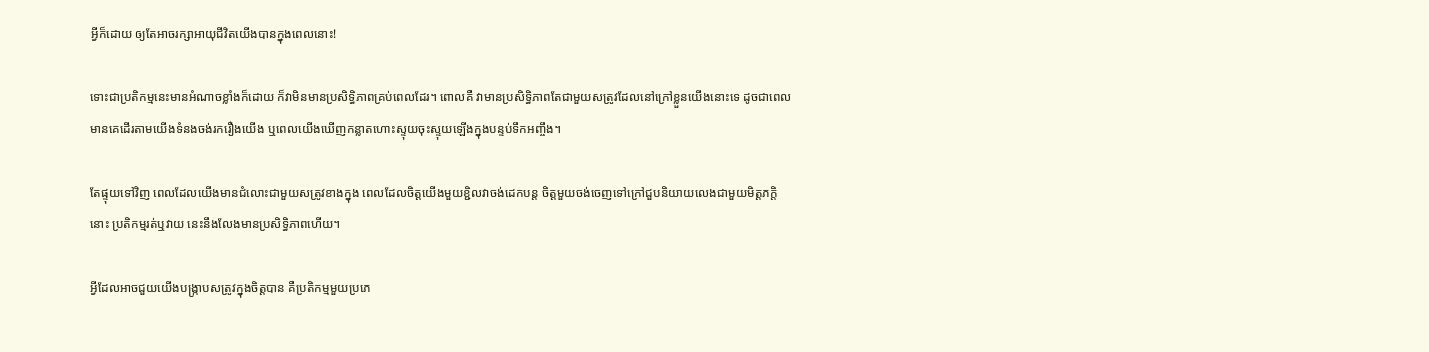អ្វីក៏ដោយ ឲ្យតែអាចរក្សាអាយុជីវិតយើងបានក្នុងពេលនោះ!

ទោះជាប្រតិកម្មនេះមានអំណាចខ្លាំងក៏ដោយ ក៏វាមិនមានប្រសិទ្ធិភាពគ្រប់ពេលដែរ។ ពោលគឺ វាមានប្រសិទ្ធិភាពតែជាមួយសត្រូវដែលនៅក្រៅខ្លួនយើងនោះទេ ដូចជាពេលមានគេដើរតាមយើងទំនងចង់រករឿងយើង ឬពេលយើងឃើញកន្លាតហោះស្ទុយចុះស្ទុយឡើងក្នុងបន្ទប់ទឹកអញ្ចឹង។

តែផ្ទុយទៅវិញ ពេលដែលយើងមានជំលោះជាមួយសត្រូវខាងក្នុង ពេលដែលចិត្តយើងមួយខ្ជិលវាចង់ដេកបន្ត ចិត្តមួយចង់ចេញទៅក្រៅជួបនិយាយលេងជាមួយមិត្តភក្តិនោះ ប្រតិកម្មរត់ឬវាយ នេះនឹងលែងមានប្រសិទ្ធិភាពហើយ។

អ្វីដែលអាចជួយយើងបង្ក្រាបសត្រូវក្នុងចិត្តបាន គឺប្រតិកម្មមួយប្រភេ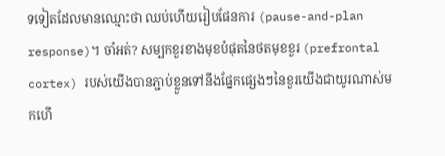ទទៀតដែលមានឈ្មោះថា ឈប់ហើយរៀបផែនការ (pause-and-plan response)។ ចាំអត់? សម្បកខួរខាងមុខបំផុតនៃថតមុខខួរ (prefrontal cortex) របស់យើងបានភ្ជាប់ខ្លួនទៅនឹងផ្នែកផ្សេងៗនៃខួរយើងជាយូរណាស់មកហើ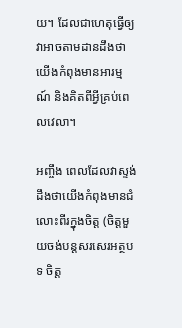យ។ ដែលជាហេតុធ្វើឲ្យវាអាចតាមដានដឹងថាយើងកំពុងមានអារម្មណ៍ និងគិតពីអ្វីគ្រប់ពេលវេលា។

អញ្ចឹង ពេលដែលវាស្ទង់ដឹងថាយើងកំពុងមានជំលោះពីរក្នុងចិត្ត (ចិត្តមួយចង់បន្តសរសេរអត្ថបទ ចិត្ត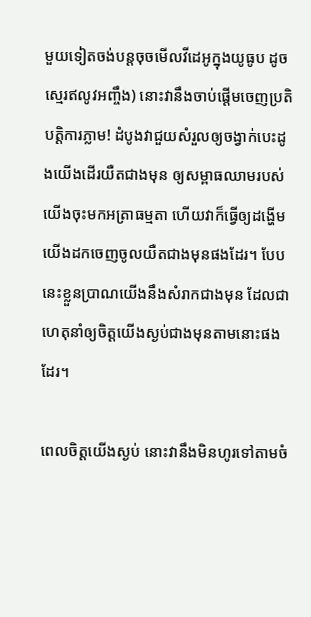មួយទៀតចង់បន្តចុចមើលវីដេអូក្នុងយូធូប ដូចស្មេរឥលូវអញ្ចឹង) នោះវានឹងចាប់ផ្តើមចេញប្រតិបត្តិការភ្លាម! ដំបូងវាជួយសំរួលឲ្យចង្វាក់បេះដូងយើងដើរយឺតជាងមុន ឲ្យសម្ពាធឈាមរបស់យើងចុះមកអត្រាធម្មតា ហើយវាក៏ធ្វើឲ្យដង្ហើមយើងដកចេញចូលយឺតជាងមុនផងដែរ។ បែបនេះខ្លួនប្រាណយើងនឹងសំរាកជាងមុន ដែលជាហេតុនាំឲ្យចិត្តយើងស្ងប់ជាងមុនតាមនោះផងដែរ។

ពេលចិត្តយើងស្ងប់ នោះវានឹងមិនហូរទៅតាមចំ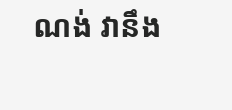ណង់ វានឹង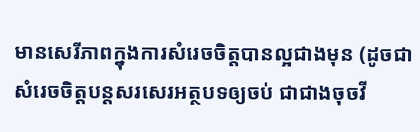មានសេរីភាពក្នុងការសំរេចចិត្តបានល្អជាងមុន (ដូចជាសំរេចចិត្តបន្តសរសេរអត្ថបទឲ្យចប់ ជាជាងចុចវី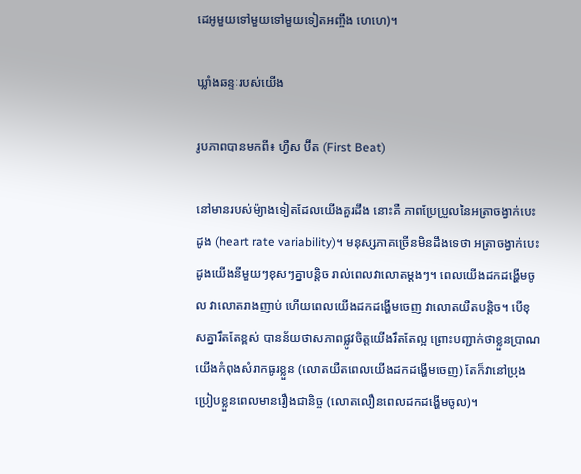ដេអូមួយទៅមួយទៅមួយទៀតអញ្ចឹង ហេហេ)។

ឃ្លាំងឆន្ទៈរបស់យើង

រូបភាពបានមកពី៖ ហ្វឺស ប៊ីត (First Beat)

នៅមានរបស់ម៉្យាងទៀតដែលយើងគួរដឹង នោះគឺ ភាពប្រែប្រួលនៃអត្រាចង្វាក់បេះដូង (heart rate variability)។ មនុស្សភាគច្រើនមិនដឹងទេថា អត្រាចង្វាក់បេះដូងយើងនីមួយៗខុសៗគ្នាបន្តិច រាល់ពេលវាលោតម្តងៗ។ ពេលយើងដកដង្ហើមចូល វាលោតរាងញាប់ ហើយពេលយើងដកដង្ហើមចេញ វាលោតយឺតបន្តិច។ បើខុសគ្នារឹតតែខ្ពស់ បានន័យថាសភាពផ្លូវចិត្តយើងរឹតតែល្អ ព្រោះបញ្ជាក់ថាខ្លួនប្រាណយើងកំពុងសំរាកធូរខ្លួន (លោតយឺតពេលយើងដកដង្ហើមចេញ) តែក៏វានៅប្រុងប្រៀបខ្លួនពេលមានរឿងជានិច្ច (លោតលឿនពេលដកដង្ហើមចូល)។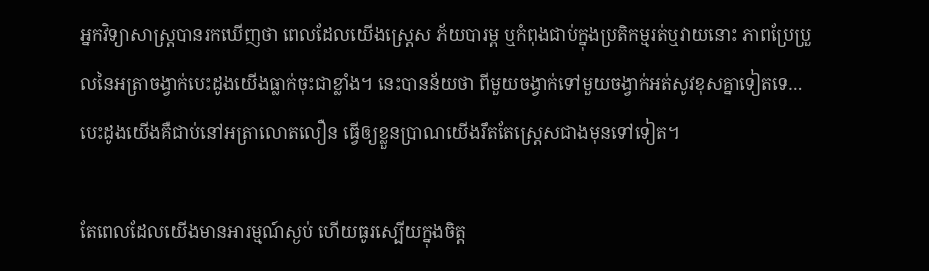អ្នកវិទ្យាសាស្ត្របានរកឃើញថា ពេលដែលយើងស្ត្រេស ភ័យបារម្ព ឬកំពុងជាប់ក្នុងប្រតិកម្មរត់ឬវាយនោះ ភាពប្រែប្រួលនៃអត្រាចង្វាក់បេះដូងយើងធ្លាក់ចុះជាខ្លាំង។ នេះបានន័យថា ពីមួយចង្វាក់ទៅមួយចង្វាក់អត់សូវខុសគ្នាទៀតទេ… បេះដូងយើងគឺជាប់នៅអត្រាលោតលឿន ធ្វើឲ្យខ្លួនប្រាណយើងរឹតតែស្ត្រេសជាងមុនទៅទៀត។

តែពេលដែលយើងមានអារម្មណ៍ស្ងប់ ហើយធូរស្បើយក្នុងចិត្ត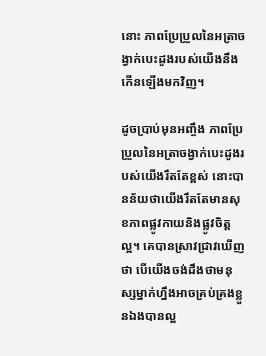នោះ ភាពប្រែប្រួលនៃអត្រាចង្វាក់បេះដូងរបស់យើងនឹងកើនឡើងមកវិញ។

ដូចប្រាប់មុនអញ្ចឹង ភាពប្រែប្រួលនៃអត្រាចង្វាក់បេះដូងរបស់យើងរឹតតែខ្ពស់ នោះបានន័យថាយើងរឹតតែមានសុខភាពផ្លូវកាយនិងផ្លូវចិត្តល្អ។ គេបានស្រាវជ្រាវឃើញថា បើយើងចង់ដឹងថាមនុស្សម្នាក់ហ្នឹងអាចគ្រប់គ្រងខ្លួនឯងបានល្អ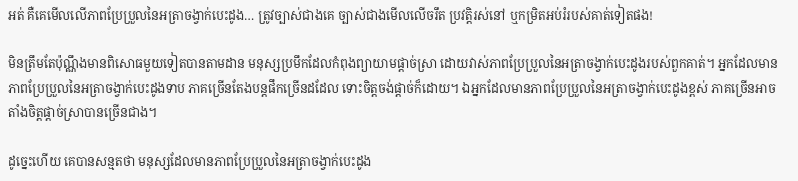អត់ គឺគេមើលលើភាពប្រែប្រួលនៃអត្រាចង្វាក់បេះដូង… ត្រូវច្បាស់ជាងគេ ច្បាស់ជាងមើលលើចរឹត ប្រវត្តិរស់នៅ ឬកម្រិតអប់រំរបស់គាត់ទៀតផង!

មិនត្រឹមតែប៉ុណ្ណឹងមានពិសោធមួយទៀតបានតាមដាន មនុស្សប្រមឹកដែលកំពុងព្យាយាមផ្តាច់ស្រា ដោយវាស់ភាពប្រែប្រួលនៃអត្រាចង្វាក់បេះដូងរបស់ពួកគាត់។ អ្នកដែលមានភាពប្រែប្រួលនៃអត្រាចង្វាក់បេះដូងទាប ភាគច្រើនតែងបន្តផឹកច្រើនដដែល ទោះចិត្តចង់ផ្តាច់ក៏ដោយ។ ឯអ្នកដែលមានភាពប្រែប្រួលនៃអត្រាចង្វាក់បេះដូងខ្ពស់ ភាគច្រើនអាចតាំងចិត្តផ្តាច់ស្រាបានច្រើនជាង។

ដូច្នេះហើយ គេបានសន្មតថា មនុស្សដែលមានភាពប្រែប្រួលនៃអត្រាចង្វាក់បេះដូង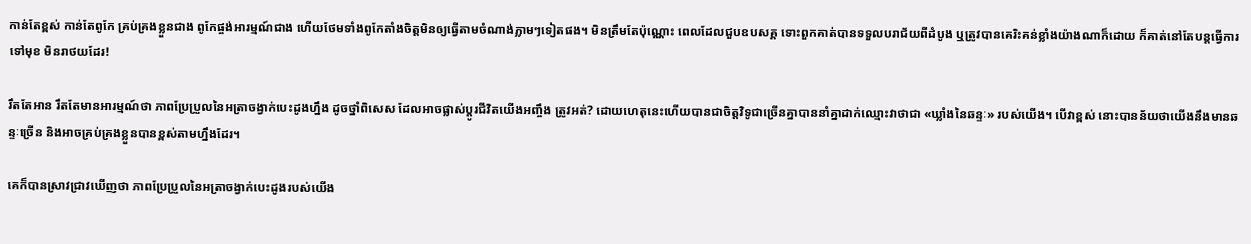កាន់តែខ្ពស់ កាន់តែពូកែ គ្រប់គ្រងខ្លួនជាង ពូកែផ្ចង់អារម្មណ៍ជាង ហើយថែមទាំងពូកែតាំងចិត្តមិនឲ្យធ្វើតាមចំណាង់ភ្លាមៗទៀតផង។ មិនត្រឹមតែប៉ុណ្ណោះ ពេលដែលជួបឧបសគ្គ ទោះពួកគាត់បានទទួលបរាជ័យពីដំបូង ឬត្រូវបានគេរិះគន់ខ្លាំងយ៉ាងណាក៏ដោយ ក៏គាត់នៅតែបន្តធ្វើការទៅមុខ មិនរាថយដែរ!

រឹតតែអាន រឹតតែមានអារម្មណ៍ថា ភាពប្រែប្រួលនៃអត្រាចង្វាក់បេះដូងហ្នឹង ដូចថ្នាំពិសេស ដែលអាចផ្លាស់ប្តូរជីវិតយើងអញ្ចឹង ត្រូវអត់? ដោយហេតុនេះហើយបានជាចិត្តវិទូជាច្រើនគ្នាបាននាំគ្នាដាក់ឈ្មោះវាថាជា «ឃ្លាំងនៃឆន្ទៈ» របស់យើង។ បើវាខ្ពស់ នោះបានន័យថាយើងនឹងមានឆន្ទៈច្រើន និងអាចគ្រប់គ្រងខ្លួនបានខ្ពស់តាមហ្នឹងដែរ។

គេក៏បានស្រាវជ្រាវឃើញថា ភាពប្រែប្រួលនៃអត្រាចង្វាក់បេះដូងរបស់យើង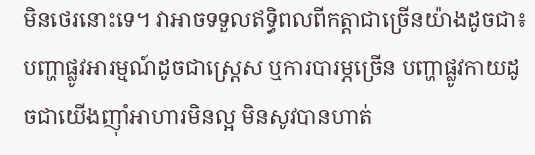មិនថេរនោះទេ។ វាអាចទទួលឥទ្ធិពលពីកត្តាជាច្រើនយ៉ាងដូចជា៖ បញ្ហាផ្លូវអារម្មណ៍ដូចជាស្ត្រេស ឬការបារម្ភច្រើន បញ្ហាផ្លូវកាយដូចជាយើងញ៉ាំអាហារមិនល្អ មិនសូវបានហាត់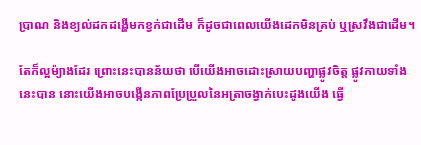ប្រាណ និងខ្យល់ដកដង្ហើមកខ្វក់ជាដើម ក៏ដូចជាពេលយើងដេកមិនគ្រប់ ឬស្រវឹងជាដើម។

តែក៏ល្អម៉្យាងដែរ ព្រោះនេះបានន័យថា បើយើងអាចដោះស្រាយបញ្ហាផ្លូវចិត្ត ផ្លូវកាយទាំងនេះបាន នោះយើងអាចបង្កើនភាពប្រែប្រួលនៃអត្រាចង្វាក់បេះដូងយើង ធ្វើ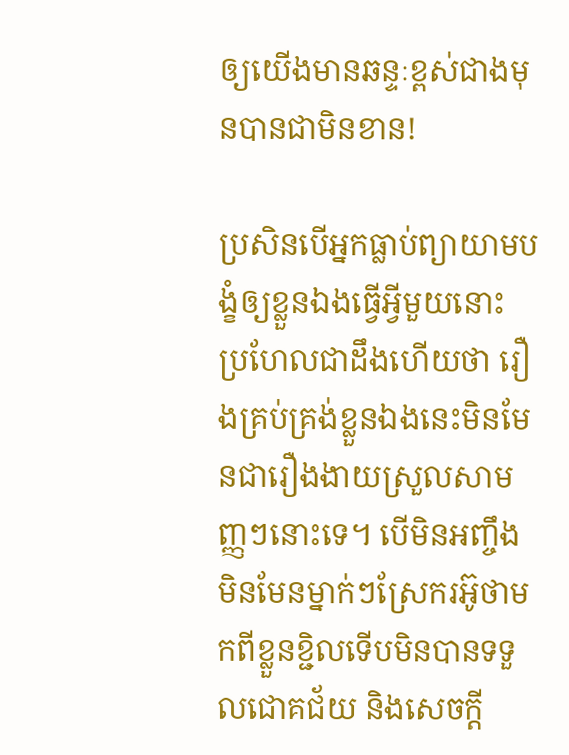ឲ្យយើងមានឆន្ទៈខ្ពស់ជាងមុនបានជាមិនខាន!

ប្រសិនបើអ្នកធ្លាប់ព្យាយាមបង្ខំឲ្យខ្លួនឯងធ្វើអ្វីមួយនោះ ប្រហែលជាដឹងហើយថា រឿងគ្រប់គ្រង់ខ្លួនឯងនេះមិនមែនជារឿងងាយស្រួលសាមញ្ញៗនោះទេ។ បើមិនអញ្ចឹង មិនមែនម្នាក់ៗស្រែករអ៊ូថាមកពីខ្លួនខ្ជិលទើបមិនបានទទួលជោគជ័យ និងសេចក្តី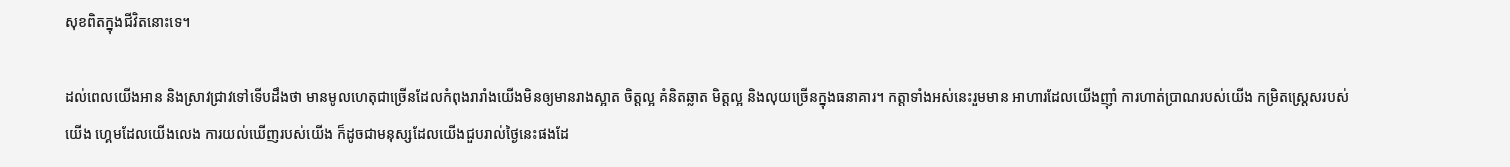សុខពិតក្នុងជីវិតនោះទេ។

ដល់ពេលយើងអាន និងស្រាវជ្រាវទៅទើបដឹងថា មានមូលហេតុជាច្រើនដែលកំពុងរារាំងយើងមិនឲ្យមានរាងស្អាត ចិត្តល្អ គំនិតឆ្លាត មិត្តល្អ និងលុយច្រើនក្នុងធនាគារ។ កត្តាទាំងអស់នេះរួមមាន អាហារដែលយើងញ៉ាំ ការហាត់ប្រាណរបស់យើង កម្រិតស្ត្រេសរបស់យើង ហ្គេមដែលយើងលេង ការយល់ឃើញរបស់យើង ក៏ដូចជាមនុស្សដែលយើងជួបរាល់ថ្ងៃនេះផងដែ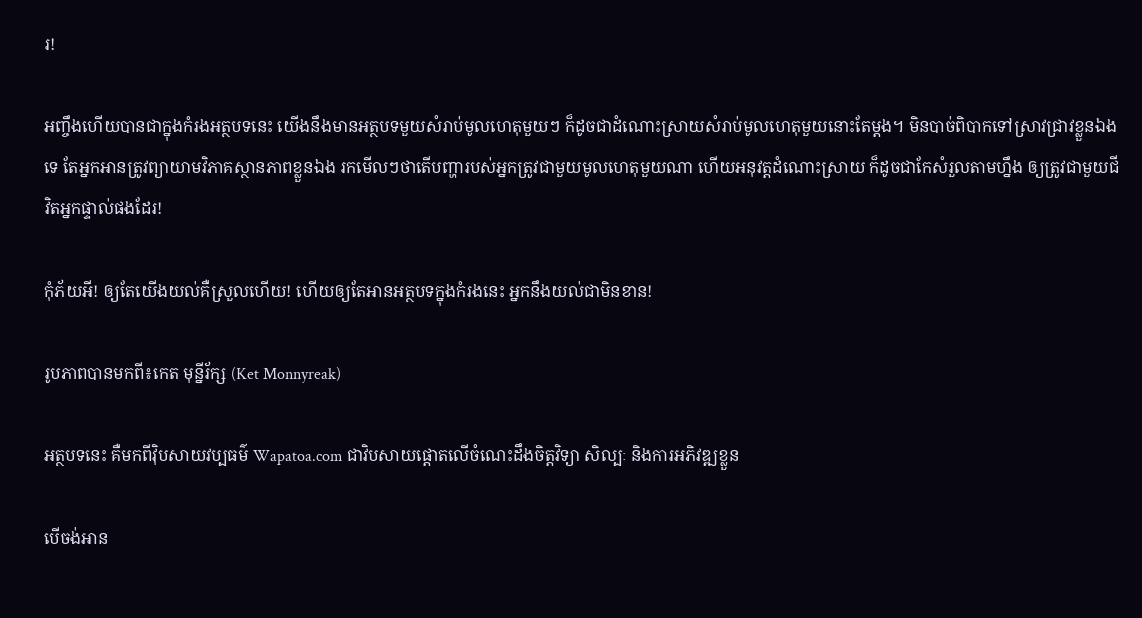រ!

អញ្ចឹងហើយបានជាក្នុងកំរងអត្ថបទនេះ យើងនឹងមានអត្ថបទមួយសំរាប់មូលហេតុមួយៗ ក៏ដូចជាដំណោះស្រាយសំរាប់មូលហេតុមួយនោះតែម្តង។ មិនបាច់ពិបាកទៅស្រាវជ្រាវខ្លួនឯងទេ តែអ្នកអានត្រូវព្យាយាមវិភាគស្ថានភាពខ្លួនឯង រកមើលៗថាតើបញ្ហារបស់អ្នកត្រូវជាមួយមូលហេតុមួយណា ហើយអនុវត្តដំណោះស្រាយ ក៏ដូចជាកែសំរួលតាមហ្នឹង ឲ្យត្រូវជាមួយជីវិតអ្នកផ្ទាល់ផងដែរ!

កុំភ័យអី! ឲ្យតែយើងយល់គឺស្រួលហើយ! ហើយឲ្យតែអានអត្ថបទក្នុងកំរងនេះ អ្នកនឹងយល់ជាមិនខាន!

រូបភាពបានមកពី៖កេត មុន្នីរ័ក្ស (Ket Monnyreak)

អត្ថបទនេះ គឺមកពីវ៉ិបសាយវប្បធម៌ Wapatoa.com ជាវិបសាយផ្តោតលើចំណេះដឹងចិត្តវិទ្យា សិល្បៈ និងការអភិវឌ្ឍខ្លួន

បើចង់អាន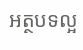អត្ថបទល្អ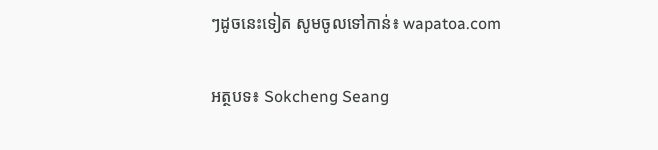ៗដូចនេះទៀត សូមចូលទៅកាន់៖ wapatoa.com

អត្ថបទ៖ Sokcheng Seang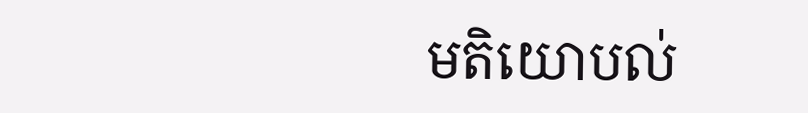មតិយោបល់